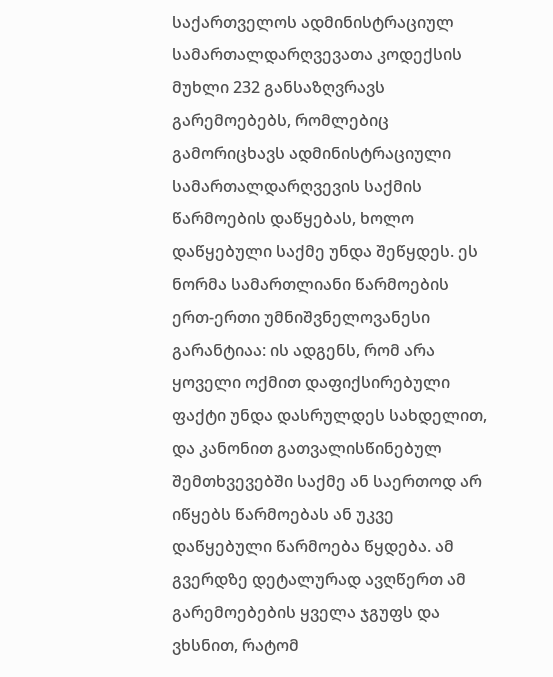საქართველოს ადმინისტრაციულ სამართალდარღვევათა კოდექსის მუხლი 232 განსაზღვრავს გარემოებებს, რომლებიც გამორიცხავს ადმინისტრაციული სამართალდარღვევის საქმის წარმოების დაწყებას, ხოლო დაწყებული საქმე უნდა შეწყდეს. ეს ნორმა სამართლიანი წარმოების ერთ-ერთი უმნიშვნელოვანესი გარანტიაა: ის ადგენს, რომ არა ყოველი ოქმით დაფიქსირებული ფაქტი უნდა დასრულდეს სახდელით, და კანონით გათვალისწინებულ შემთხვევებში საქმე ან საერთოდ არ იწყებს წარმოებას ან უკვე დაწყებული წარმოება წყდება. ამ გვერდზე დეტალურად ავღწერთ ამ გარემოებების ყველა ჯგუფს და ვხსნით, რატომ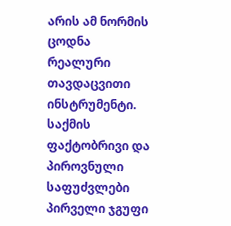არის ამ ნორმის ცოდნა რეალური თავდაცვითი ინსტრუმენტი.
საქმის ფაქტობრივი და პიროვნული საფუძვლები
პირველი ჯგუფი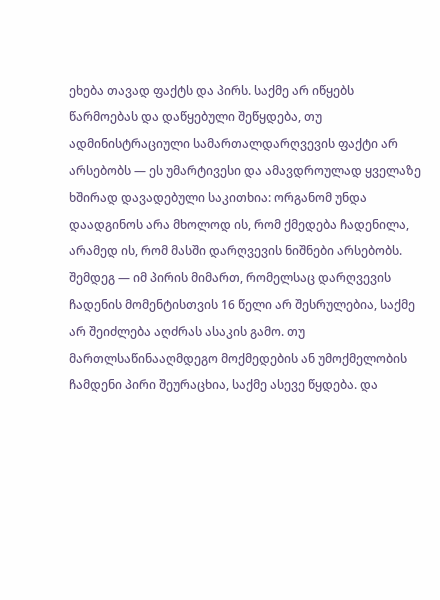ეხება თავად ფაქტს და პირს. საქმე არ იწყებს წარმოებას და დაწყებული შეწყდება, თუ ადმინისტრაციული სამართალდარღვევის ფაქტი არ არსებობს — ეს უმარტივესი და ამავდროულად ყველაზე ხშირად დავადებული საკითხია: ორგანომ უნდა დაადგინოს არა მხოლოდ ის, რომ ქმედება ჩადენილა, არამედ ის, რომ მასში დარღვევის ნიშნები არსებობს. შემდეგ — იმ პირის მიმართ, რომელსაც დარღვევის ჩადენის მომენტისთვის 16 წელი არ შესრულებია, საქმე არ შეიძლება აღძრას ასაკის გამო. თუ მართლსაწინააღმდეგო მოქმედების ან უმოქმელობის ჩამდენი პირი შეურაცხია, საქმე ასევე წყდება. და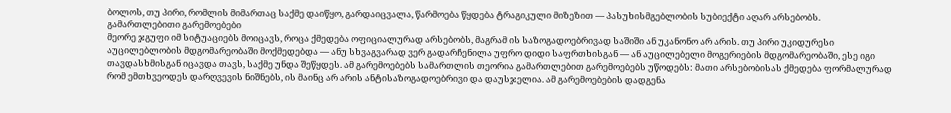ბოლოს, თუ პირი, რომლის მიმართაც საქმე დაიწყო, გარდაიცვალა, წარმოება წყდება ტრაგიკული მიზეზით — პასუხისმგებლობის სუბიექტი აღარ არსებობს.
გამართლებითი გარემოებები
მეორე ჯგუფი იმ სიტუაციებს მოიცავს, როცა ქმედება ოფიციალურად არსებობს, მაგრამ ის საზოგადოებრივად საშიში ან უკანონო არ არის. თუ პირი უკიდურესი აუცილებლობის მდგომარეობაში მოქმედებდა — ანუ სხვაგვარად ვერ გადარჩენილა უფრო დიდი საფრთხისგან — ან აუცილებელი მოგერიების მდგომარეობაში, ესე იგი თავდასხმისგან იცავდა თავს, საქმე უნდა შეწყდეს. ამ გარემოებებს სამართლის თეორია გამართლებით გარემოებებს უწოდებს: მათი არსებობისას ქმედება ფორმალურად რომ ემთხვეოდეს დარღვევის ნიშნებს, ის მაინც არ არის ანტისაზოგადოებრივი და დაუსჯელია. ამ გარემოებების დადგენა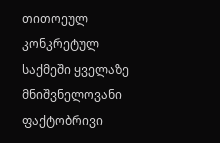თითოეულ კონკრეტულ საქმეში ყველაზე მნიშვნელოვანი ფაქტობრივი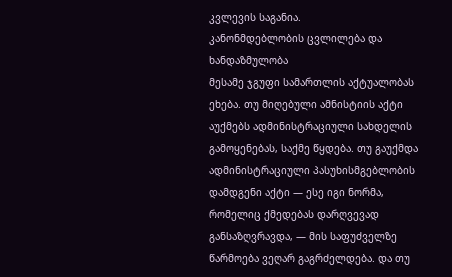კვლევის საგანია.
კანონმდებლობის ცვლილება და ხანდაზმულობა
მესამე ჯგუფი სამართლის აქტუალობას ეხება. თუ მიღებული ამნისტიის აქტი აუქმებს ადმინისტრაციული სახდელის გამოყენებას, საქმე წყდება. თუ გაუქმდა ადმინისტრაციული პასუხისმგებლობის დამდგენი აქტი — ესე იგი ნორმა, რომელიც ქმედებას დარღვევად განსაზღვრავდა, — მის საფუძველზე წარმოება ვეღარ გაგრძელდება. და თუ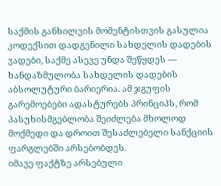საქმის განხილვის მომენტისთვის გასულია კოდექსით დადგენილი სახდელის დადების ვადები, საქმე ასევე უნდა შეწყდეს — ხანდაზმულობა სახდელის დადების აბსოლუტური ბარიერია. ამ ჯგუფის გარემოებები ადასტურებს პრინციპს, რომ პასუხისმგებლობა შეიძლება მხოლოდ მოქმედი და დროით შესაძლებელი სანქციის ფარგლებში არსებობდეს.
იმავე ფაქტზე არსებული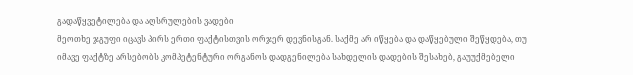გადაწყვეტილება და აღსრულების ვადები
მეოთხე ჯგუფი იცავს პირს ერთი ფაქტისთვის ორჯერ დევნისგან. საქმე არ იწყება და დაწყებული შეწყდება, თუ იმავე ფაქტზე არსებობს კომპეტენტური ორგანოს დადგენილება სახდელის დადების შესახებ, გაუუქმებელი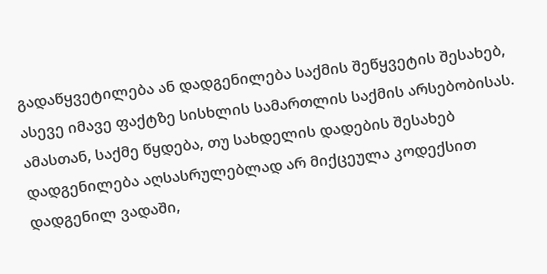გადაწყვეტილება ან დადგენილება საქმის შეწყვეტის შესახებ, ასევე იმავე ფაქტზე სისხლის სამართლის საქმის არსებობისას. ამასთან, საქმე წყდება, თუ სახდელის დადების შესახებ დადგენილება აღსასრულებლად არ მიქცეულა კოდექსით დადგენილ ვადაში,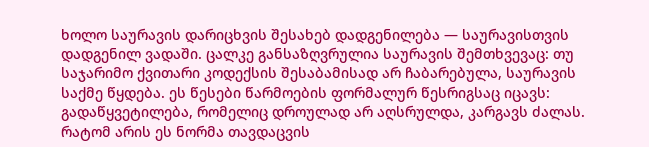ხოლო საურავის დარიცხვის შესახებ დადგენილება — საურავისთვის დადგენილ ვადაში. ცალკე განსაზღვრულია საურავის შემთხვევაც: თუ საჯარიმო ქვითარი კოდექსის შესაბამისად არ ჩაბარებულა, საურავის საქმე წყდება. ეს წესები წარმოების ფორმალურ წესრიგსაც იცავს: გადაწყვეტილება, რომელიც დროულად არ აღსრულდა, კარგავს ძალას.
რატომ არის ეს ნორმა თავდაცვის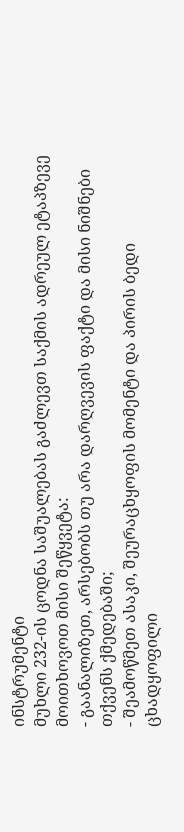ინსტრუმენტი
მუხლი 232-ის ცოდნა საშუალებას გაძლევთ საქმის ადრეულ ეტაპზევე მოითხოვოთ მისი შეწყვეტა:
- გაანალიზეთ, არსებობს თუ არა დარღვევის ფაქტი და მისი ნიშნები თქვენს ქმედებაში;
- შეამოწმეთ ასაკი, შეურაცხყოფის მომენტი და პირის ბედი ცხადყოფილი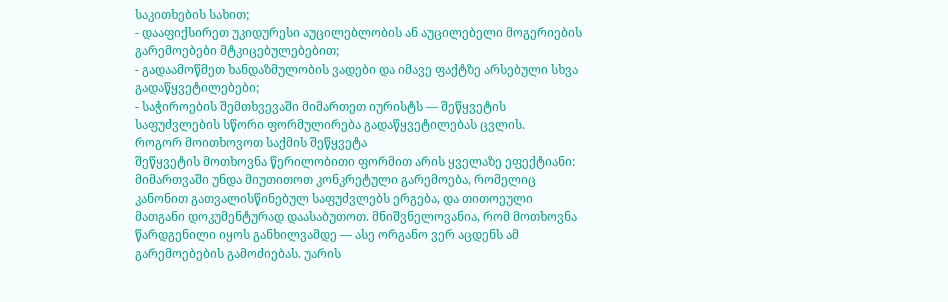საკითხების სახით;
- დააფიქსირეთ უკიდურესი აუცილებლობის ან აუცილებელი მოგერიების გარემოებები მტკიცებულებებით;
- გადაამოწმეთ ხანდაზმულობის ვადები და იმავე ფაქტზე არსებული სხვა გადაწყვეტილებები;
- საჭიროების შემთხვევაში მიმართეთ იურისტს — შეწყვეტის საფუძვლების სწორი ფორმულირება გადაწყვეტილებას ცვლის.
როგორ მოითხოვოთ საქმის შეწყვეტა
შეწყვეტის მოთხოვნა წერილობითი ფორმით არის ყველაზე ეფექტიანი: მიმართვაში უნდა მიუთითოთ კონკრეტული გარემოება, რომელიც კანონით გათვალისწინებულ საფუძვლებს ერგება, და თითოეული მათგანი დოკუმენტურად დაასაბუთოთ. მნიშვნელოვანია, რომ მოთხოვნა წარდგენილი იყოს განხილვამდე — ასე ორგანო ვერ აცდენს ამ გარემოებების გამოძიებას. უარის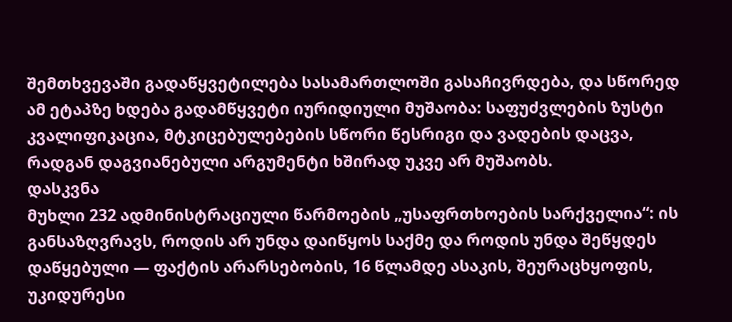შემთხვევაში გადაწყვეტილება სასამართლოში გასაჩივრდება, და სწორედ ამ ეტაპზე ხდება გადამწყვეტი იურიდიული მუშაობა: საფუძვლების ზუსტი კვალიფიკაცია, მტკიცებულებების სწორი წესრიგი და ვადების დაცვა, რადგან დაგვიანებული არგუმენტი ხშირად უკვე არ მუშაობს.
დასკვნა
მუხლი 232 ადმინისტრაციული წარმოების „უსაფრთხოების სარქველია“: ის განსაზღვრავს, როდის არ უნდა დაიწყოს საქმე და როდის უნდა შეწყდეს დაწყებული — ფაქტის არარსებობის, 16 წლამდე ასაკის, შეურაცხყოფის, უკიდურესი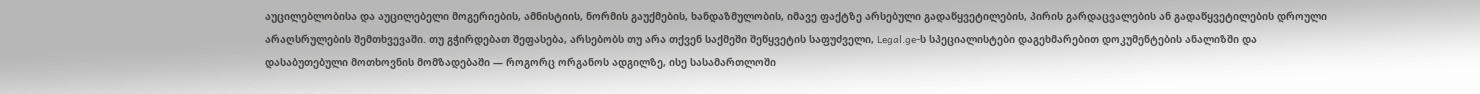აუცილებლობისა და აუცილებელი მოგერიების, ამნისტიის, ნორმის გაუქმების, ხანდაზმულობის, იმავე ფაქტზე არსებული გადაწყვეტილების, პირის გარდაცვალების ან გადაწყვეტილების დროული არაღსრულების შემთხვევაში. თუ გჭირდებათ შეფასება, არსებობს თუ არა თქვენ საქმეში შეწყვეტის საფუძველი, Legal.ge-ს სპეციალისტები დაგეხმარებით დოკუმენტების ანალიზში და დასაბუთებული მოთხოვნის მომზადებაში — როგორც ორგანოს ადგილზე, ისე სასამართლოში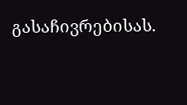გასაჩივრებისას.